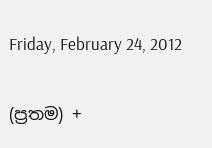Friday, February 24, 2012

(ප්‍රතම) +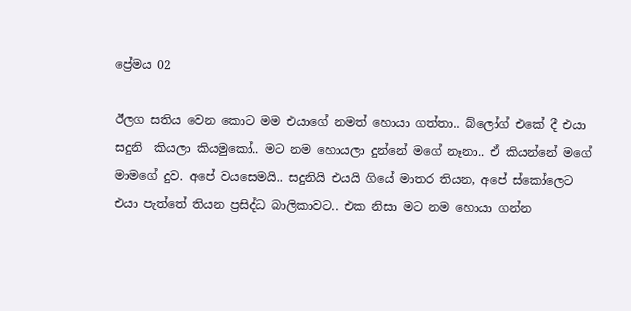ප්‍රේමය 02

ඊලග සතිය වෙන කොට මම එයාගේ නමත් හොයා ගත්තා.. බ්ලෝග් එකේ දී එයා සදුනි  කියලා කියමුකෝ.. මට නම හොයලා දුන්නේ මගේ නෑනා.. ඒ කියන්නේ මගේ මාමගේ දුව. අපේ වයසෙමයි.. සදුනියි එයයි ගියේ මාතර තියන, අපේ ස්කෝලෙට එයා පැත්තේ තියන ප්‍රසිද්ධ බාලිකාවට.. එක නිසා ම‍ට නම ‍හොයා ගන්න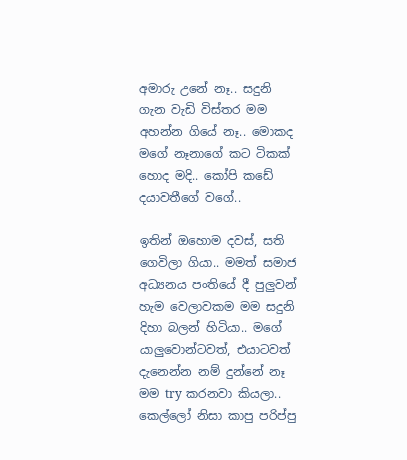අමාරු උනේ නෑ.. සදුනි ගැන වැඩි විස්තර මම අහන්න ගියේ නෑ.. මොකද මගේ නෑනාගේ කට ටිකක් හොද මදි.. කෝපි කඩේ දයාවතීගේ වගේ..

ඉතින් ‍ඔහොම දවස්, සති ගෙවිලා ගියා.. මමත් සමාජ අධ්‍යනය පංතියේ දී පුලුවන් හැම වෙලාවකම මම සදුනි දිහා බලන් හිටියා.. මගේ යාලුවොන්ටවත්, එයාටවත් දැනෙන්න නම් දුන්නේ නෑ මම try කරනවා කියලා.. කෙල්ලෝ නිසා කාපු පරිප්පු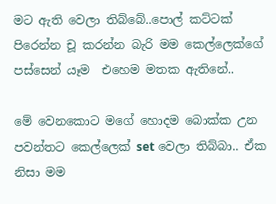මට ඇති වෙලා තිබ්බේ..පොල් කට්ටක් පිරෙන්න චූ කරන්න බැරි මම කෙල්ලෙක්ගේ පස්සෙන් යෑම  එහෙම මතක ඇතිනේ..

මේ වෙනකොට මගේ හොදම බොක්ක උන පවන්තට කෙල්ලෙක් set වෙලා තිබ්බා.. ඒක නිසා මම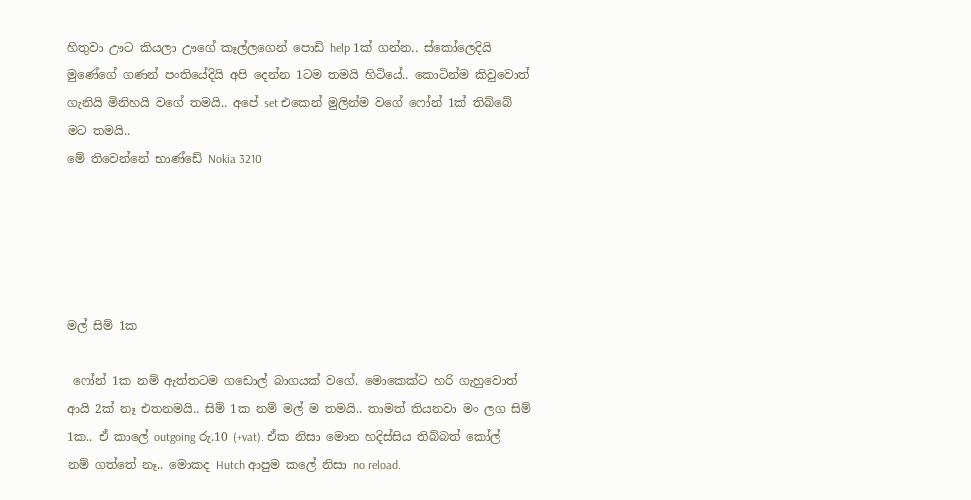හිතුවා ඌට කියලා ඌගේ කෑල්ලගෙන් පොඩි help 1ක් ගන්න.. ස්කෝලෙදියි මුණේගේ ගණන් පංතියේදියි අපි දෙන්න 1ටම තමයි හිටියේ.. කොටින්ම කිවුවොත් ගැනියි මිනිහයි වගේ තමයි.. අපේ set එකෙන් මුලින්ම වගේ ෆෝන් 1ක් තිබ්බේ මට තමයි..
මේ තිවෙන්නේ භාණ්ඩේ Nokia 3210





මල් සිම් 1ක

 ෆෝන් 1ක නම් ඇත්තටම ගඩොල් බාගයක් වගේ. මොකෙක්ට හරි ගැහුවොත් ආයි 2ක් නෑ එතනමයි.. සිම් 1ක නම් මල් ම තමයි.. තාමත් තියනවා මං ලග සිම් 1ක.. ඒ කාලේ outgoing රු.10 (+vat). ඒක නිසා මොන හදිස්සිය තිබ්බත් කෝල් නම් ගත්තේ නෑ.. මොකද Hutch ආපුම කලේ නිසා no reload.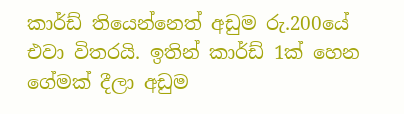කාර්ඩ් තියෙන්නෙත් අඩුම රු.200යේ එවා විතරයි. ඉතින් කාර්ඩ් 1ක් හෙන ගේමක් දීලා අඩුම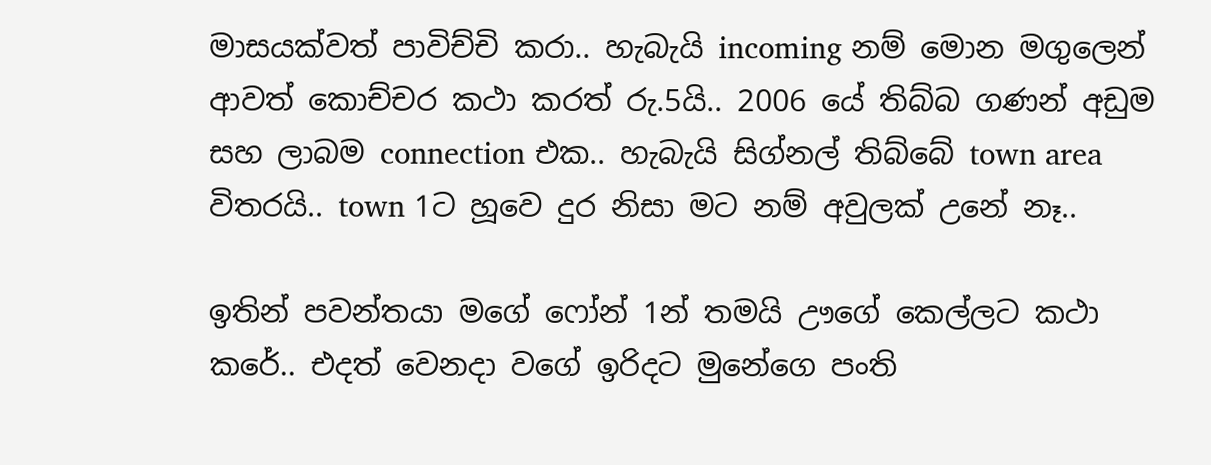මාසයක්වත් පාවිච්චි කරා.. හැබැයි incoming නම් මොන මගුලෙන් ආවත් කොච්චර කථා කරත් රු.5යි.. 2006 යේ තිබ්බ ගණන් අඩුම සහ ලාබම connection එක.. හැබැයි සිග්නල් තිබ්බේ town area විතරයි.. town 1ට හූවෙ දුර නිසා මට නම් අවුලක් උනේ නෑ..

ඉතින් පවන්තයා මගේ ෆෝන් 1න් තමයි ඌගේ කෙල්ලට කථා කරේ.. එදත් වෙනදා වගේ ඉරිදට මුනේගෙ පංති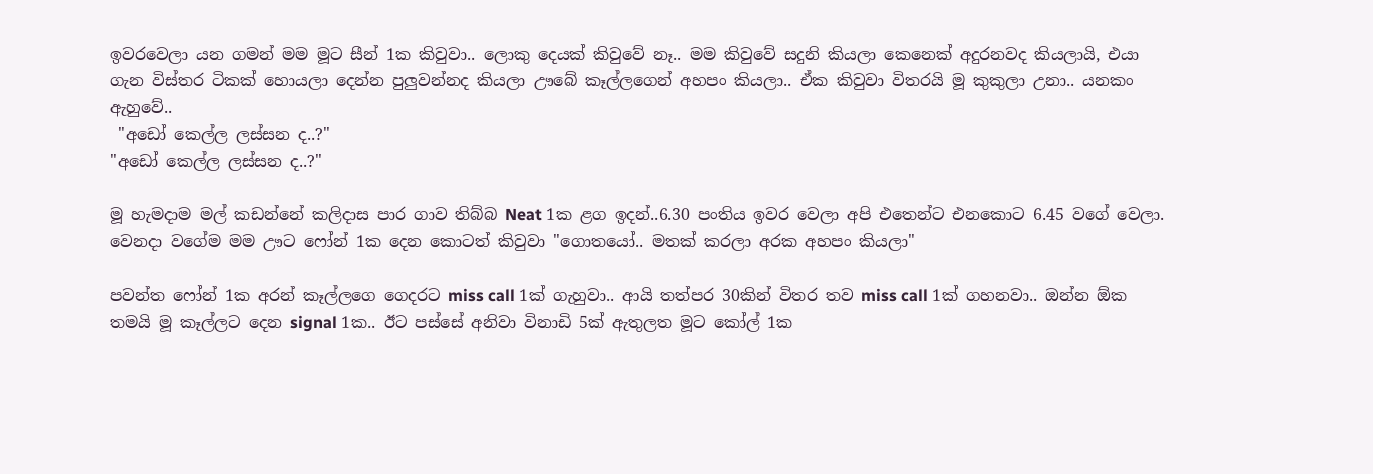ඉවරවෙලා යන ගමන් මම මූට සීන් 1ක කිවුවා.. ලොකු දෙයක් කිවුවේ නෑ.. මම කිවුවේ සදුනි කියලා කෙනෙක් අදුරනවද කියලායි, එයා ගැන විස්තර ටිකක් හොයලා දෙන්න පුලුවන්නද කියලා ඌබේ කෑල්ලගෙන් අහපං කියලා.. ඒක කිවුවා විතරයි මූ කුකුලා උනා.. යනකං ඇහුවේ..
 "අඩෝ කෙල්ල ලස්සන ද..?"
"අඩෝ කෙල්ල ලස්සන ද..?"

මූ හැමදාම මල් කඩන්නේ කලිදාස පාර ගාව තිබ්බ Neat 1ක ළග ඉදන්..6.30 පංතිය ඉවර වෙලා අපි එතෙන්ට එනකොට 6.45 වගේ වෙලා. වෙනදා වගේම මම ඌට ෆෝන් 1ක දෙන කොටත් කිවුවා "ගොතයෝ.. මතක් කරලා අරක අහපං කියලා"

පවන්ත ෆෝන් 1ක අරන් කෑල්ලගෙ ගෙදරට miss call 1ක් ගැහුවා.. ආයි තත්පර 30කින් විතර තව miss call 1ක් ගහනවා.. ඔන්න ඕක තමයි මූ කෑල්ලට දෙන signal 1ක.. ඊට පස්සේ අනිවා විනාඩි 5ක් ඇතුලත මූට කෝල් 1ක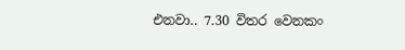එනවා.. 7.30 විතර වෙනකං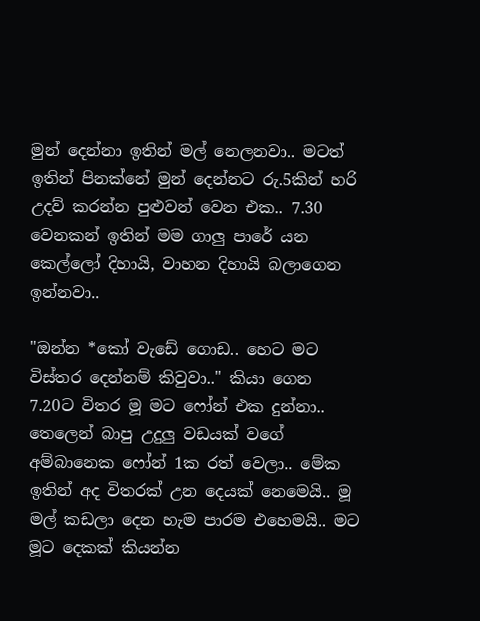මුන් දෙන්නා ඉතින් මල් නෙලනවා.. මටත් ඉතින් පිනක්නේ මුන් දෙන්නට රු.5කින් හරි උදව් කරන්න පුළුවන් වෙන එක.. 7.30 වෙනකන් ඉතින් මම ගාලු පාරේ යන කෙල්ලෝ දිහායි, වාහන දිහායි බලාගෙන ඉන්නවා..

"ඔන්න *කෝ වැඩේ ගොඩ.. හෙට මට විස්තර දෙන්නම් කිවුවා.." කියා ගෙන 7.20ට විතර මූ මට ෆෝන් එක දුන්නා.. තෙලෙන් බාපු උදුලු වඩයක් වගේ අම්බානෙක ෆෝන් 1ක රත් වෙලා.. මේක ඉතින් අද විතරක් උන දෙයක් නෙමෙයි.. මූ මල් කඩලා දෙන හැම පාරම එහෙමයි.. මට මූට දෙකක් කියන්න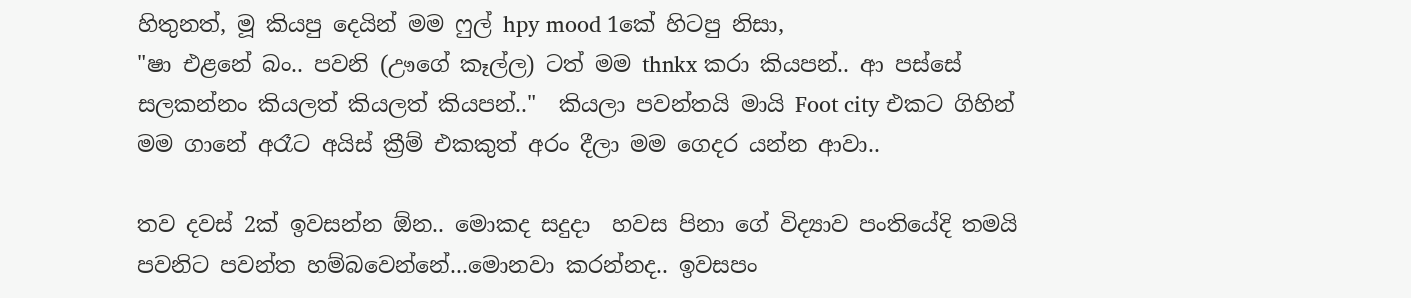හිතුනත්, මූ කියපු දෙයින් මම ෆුල් hpy mood 1කේ හිටපු නිසා,
"ෂා එළනේ බං.. පවනි (ඌගේ කෑල්ල) ටත් මම thnkx කරා කියපන්.. ආ පස්සේ සලකන්නං කියලත් කියලත් කියපන්.."  කියලා පවන්තයි මායි Foot city එකට ගිහින් මම ගානේ අරෑට අයිස් ක්‍රීම් එකකුත් අරං දීලා මම ගෙදර යන්න ආවා..

තව දවස් 2ක් ඉවසන්න ඕන.. මොකද සදුදා  හවස පිනා ගේ විද්‍යාව පංතියේදි තමයි පවනිට පවන්ත හම්බවෙන්නේ...මොනවා කරන්නද.. ඉවසපං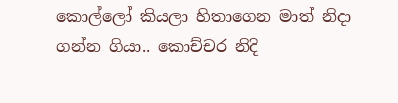කොල්ලෝ කියලා හිතාගෙන මාත් නිදා ගන්න ගියා.. කොච්චර නිදි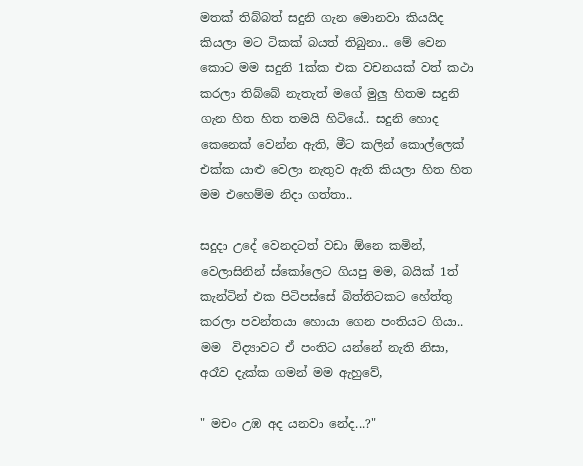මතක් තිබ්බත් සදුනි ගැන මොනවා කියයිද කියලා මට ටිකක් බයත් තිබුනා.. මේ වෙන කොට මම සදුනි 1ක්ක එක වචනයක් වත් කථා කරලා තිබ්බේ නැතැත් මගේ මුලු හිතම සදුනි ගැන හිත හිත තමයි හිටියේ.. සදුනි හොද කෙනෙක් වෙන්න ඇති, මීට කලින් කොල්ලෙක් එක්ක යාළු වෙලා නැතුව ඇති කියලා හිත හිත මම එහෙම්ම නිදා ගත්තා..

සදුදා උදේ වෙනදටත් වඩා ඕනෙ කමින්, වෙලාසිනින් ස්කෝලෙට ගියපු මම, බයික් 1ත් කැන්ටින් එක පිටිපස්සේ බිත්තිටකට හේත්තු කරලා පවන්තයා හොයා ගෙන පංතියට ගියා.. මම  විද්‍යාවට ඒ පංතිට යන්නේ නැති නිසා,  අරෑව දැක්ක ගමන් මම ඇහුවේ,

" මචං උඹ අද යනවා නේද...?"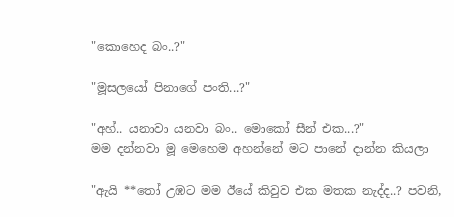"කොහෙද බං..?"

"මූසලයෝ පිනාගේ පංති...?"

"අහ්.. යනාවා යනවා බං.. මොකෝ සීන් එක...?"
මම දන්නවා මූ මෙහෙම අහන්නේ මට පානේ දාන්න කියලා

"ඇයි **තෝ උඹට මම ඊයේ කිවුව එක මතක නැද්ද..? පවනි,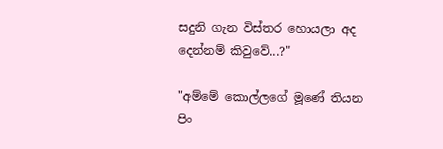සදුනි ගැන විස්තර හොයලා අද දෙන්නම් කිවුවේ...?"

"අම්මේ කොල්ලගේ මූණේ තියන පිං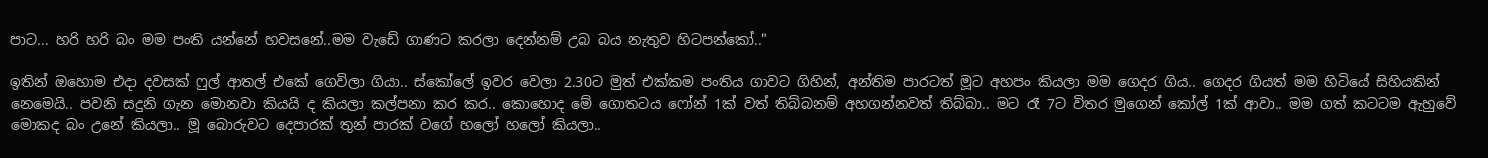පාට... හරි හරි බං මම පංති යන්නේ හවසනේ..මම වැඩේ ගාණට කරල‍ා දෙන්නම් උබ බය නැතුව හිටපන්කෝ.."

ඉතින් ඔහොම එදා දවසක් ෆුල් ආතල් එකේ ගෙවිලා ගියා.. ස්කෝලේ ඉවර වෙලා 2.30ට මුත් එක්කම පංතිය ගාවට ගිහින්, අන්තිම පාරටත් මූට අහපං කියලා මම ගෙදර ගිය.. ගෙදර ගියත් මම හිටියේ සිහියකින් නෙමෙයි.. පවනි සදුනි ගැන මොනවා කියයි ද කියලා කල්පනා කර කර.. කොහොද මේ ගොතටය ෆෝන් 1ක් වත් තිබ්බනම් අහගන්නවත් තිබ්බා.. ම‍‍ට රෑ 7ට විතර මුගෙන් කෝල් 1ක් ආ‍වා.. මම ගත් කටටම ඇහුවේ මොකද බං උනේ කියලා.. මූ බොරුවට දෙපාරක් තුන් පාරක් වගේ හලෝ හලෝ කියලා..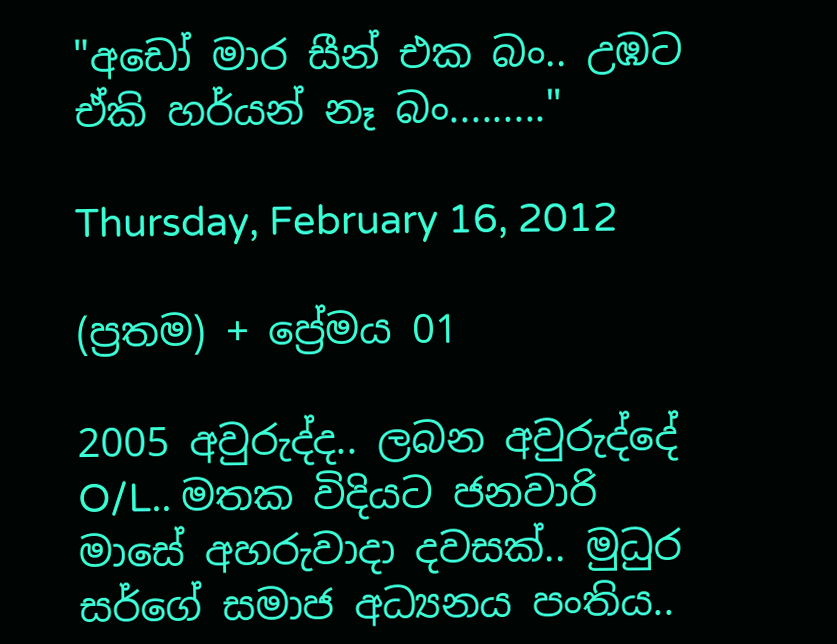"අඩෝ මාර සීන් එක බං.. උඹට ඒකි හර්යන් නෑ බං........."

Thursday, February 16, 2012

(ප්‍රතම) + ප්‍රේමය 01

2005 අවුරුද්ද.. ලබන අවුරුද්දේ O/L.. මතක විදියට ජනවාරි මාසේ අහරුවාදා දවසක්.. මුධුර සර්ගේ සමාජ අධ්‍යනය පංතිය..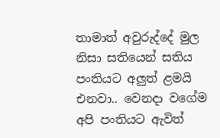තාමාත් අවුරුද්දේ මුල නිසා සතියෙන් සතිය පංතියට අලුත් ළමයි එනවා.. වෙනදා වගේම අපි පංතියට ඇවිත්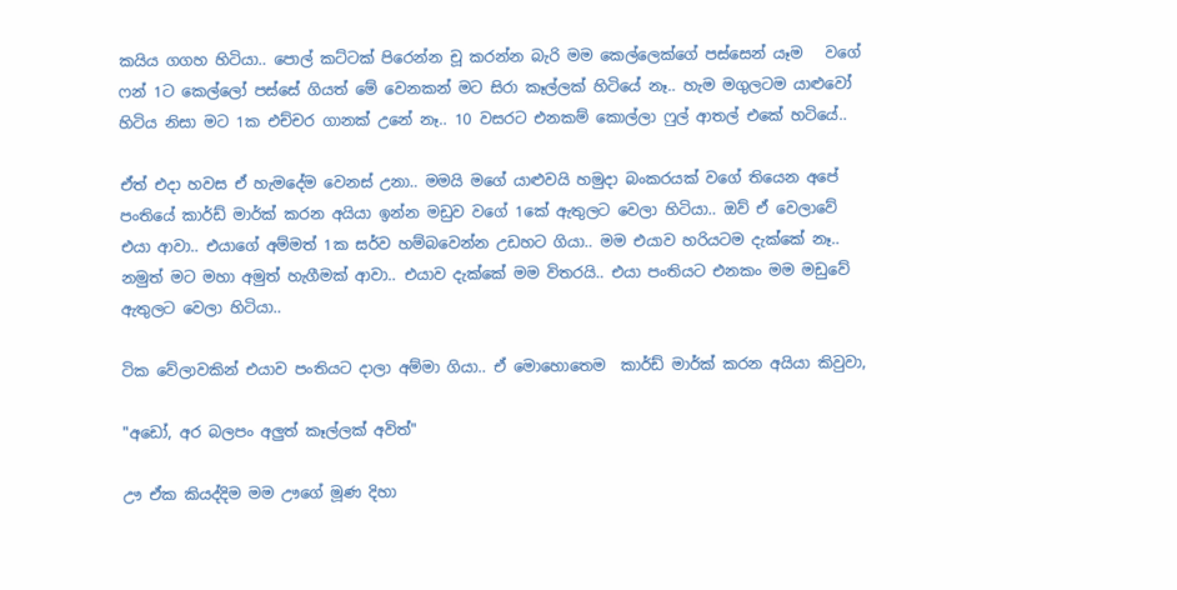කයිය ගගහ හිටියා.. පොල් කට්ටක් පිරෙන්න චූ කරන්න බැරි මම කෙල්ලෙක්ගේ පස්සෙන් යෑම ‍  වගේ ෆන් 1ට කෙල්ලෝ පස්සේ ගියත් මේ වෙනකන් මට සිරා කෑල්ලක් හිටියේ නෑ.. හැම මගුලටම යාළුවෝ හිටිය නිසා මට 1ක එච්චර ගානක් උනේ නෑ.. 10 වසරට එනකම් කොල්ලා ෆුල් ආතල් එකේ හටියේ..

ඒත් එදා හවස ඒ හැමදේම වෙනස් උනා.. මමයි මගේ යාළුවයි හමුදා බංකරයක් වගේ තියෙන අපේ පංතියේ කාර්ඩ් මාර්ක් කරන අයියා ඉන්න මඩුව වගේ 1කේ ඇතුලට වෙලා හිටියා.. ඔව් ඒ වෙලාවේ එයා ආවා.. එයාගේ අම්මත් 1ක සර්ව හම්බවෙන්න උඩහට ගියා.. මම එයාව හරියටම දැක්කේ නෑ.. නමුත් මට මහා අමුත් හැගීමක් ආවා.. එයාව දැක්කේ මම විතරයි.. එයා පංතියට එනකං මම මඩුවේ ඇතුලට වෙලා හිටියා..

ටික වේලාවකින් එයාව පංතියට දාලා අම්මා ගියා.. ඒ මොහොතෙම  කාර්ඩ් මාර්ක් කරන අයියා කිවුවා,

"අ‍ඩෝ, අර බලපං අලුත් කෑල්ලක් අවිත්"

ඌ ඒක කියද්දිම මම ඌගේ මූණ දිහා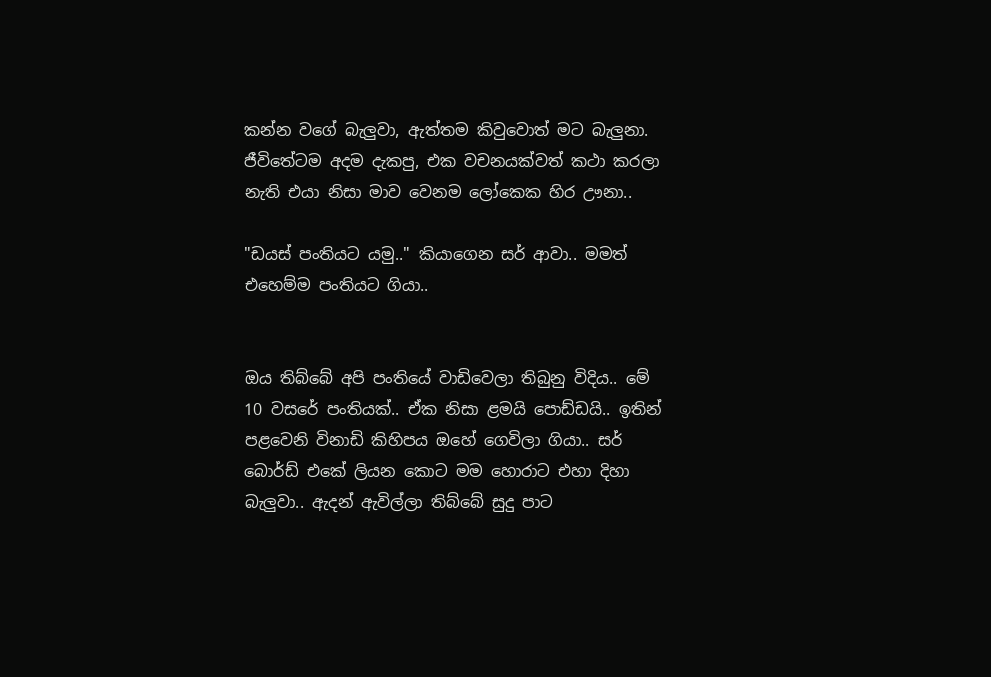කන්න වගේ බැලුවා, ඇත්තම කිවුවොත් මට බැලුනා. ජීවිතේටම අදම දැකපු, එක වචනයක්වත් කථා කරලා නැති එයා නිසා මාව වෙනම ලෝකෙක හිර ඌනා..

"ඩයස් පංතියට යමු.." කියාගෙන සර් ආවා.. මමත් එහෙම්ම පංතියට ගියා..


ඔය තිබ්බේ අපි පංතියේ වාඩිවෙලා තිබුනු විදිය.. මේ 10 වසරේ පංතියක්.. ඒක නිසා ළමයි පොඩ්ඩයි.. ඉතින් පළවෙනි විනාඩි කිහිපය ඔහේ ගෙවිලා ගියා.. සර් බොර්ඩ් එකේ ලියන කොට මම හොරාට එහා දිහා බැලුවා.. ඇදන් ඇවිල්ලා තිබ්බේ සුදු පාට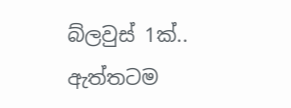බ්ලවුස් 1ක්.. ඇත්තටම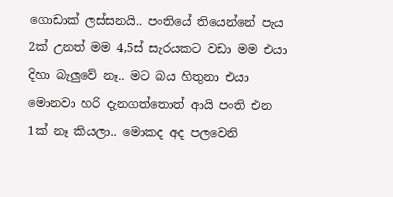ගොඩාක් ලස්සනයි.. පංතියේ තියෙන්නේ පැය 2ක් උනත් මම 4,5ස් සැරයකට වඩා මම එයා දිහා බැලුවේ නෑ.. මට බය හිතුනා එයා මොනවා හරි දැනගත්තොත් ආයි පංති එන 1ක් නෑ කියලා.. මොකද අද ප‍ලවෙනි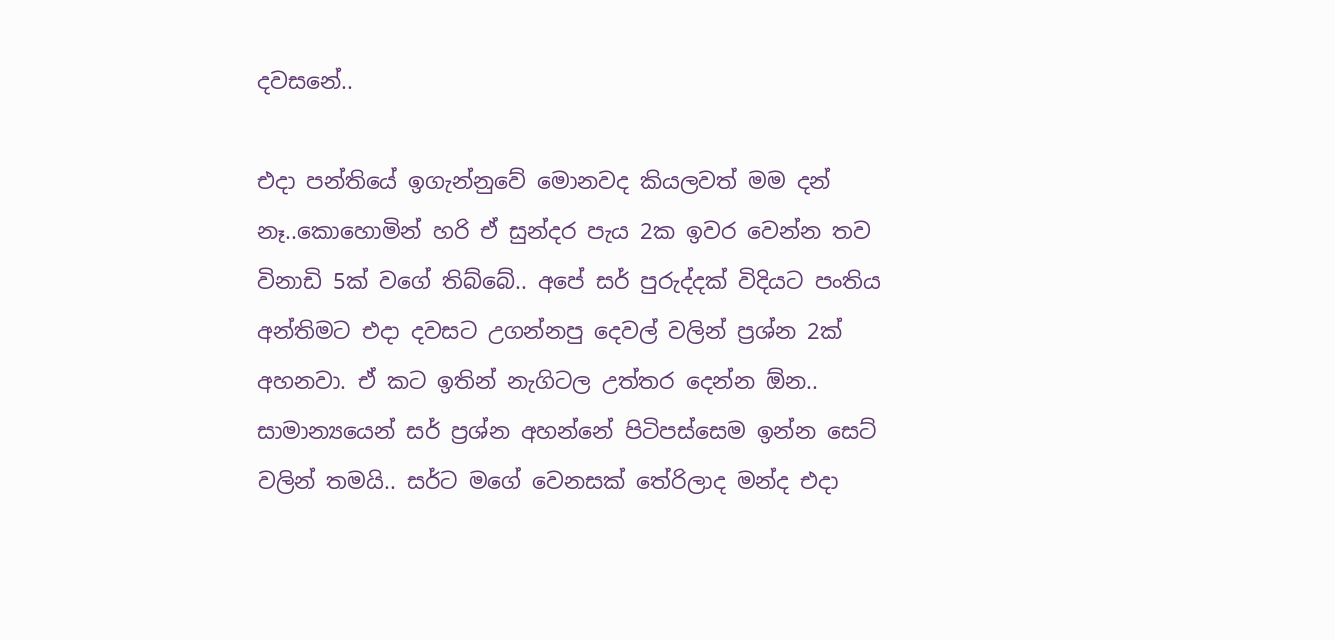දවසනේ..

එදා පන්තියේ ඉගැන්නුවේ මොනවද කියලවත් මම දන් නෑ..කොහොමින් හරි ඒ සුන්දර පැය 2ක ඉවර වෙන්න තව විනාඩි 5ක් වගේ තිබ්බේ.. අපේ සර් පුරුද්දක් විදියට පංතිය අන්තිමට එදා දවසට උගන්නපු දෙවල් වලින් ප්‍රශ්න 2ක් අහනවා. ඒ කට ඉතින් නැගිටල උත්තර දෙන්න ඕන.. සාමාන්‍යයෙන් සර් ප්‍රශ්න අහන්නේ පිටිපස්සෙම ඉන්න සෙට් වලින් තමයි.. සර්ට මගේ වෙනසක් තේරිලාද මන්ද එදා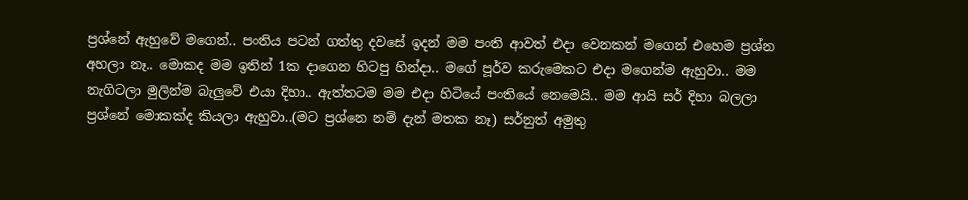ප්‍රශ්නේ ඇහුවේ මගෙන්.. පංතිය පටන් ගත්තු දවසේ ඉදන් මම පංති ආවත් එදා වෙනකන් මගෙන් එහෙම ප්‍රශ්න අහලා නෑ.. මොකද මම ඉතින් 1ක දාගෙන හිටපු හින්දා.. මගේ පූර්ව කරුමෙකට එදා මගෙන්ම ඇහුවා.. මම නැගිටලා මුලින්ම බැලුවේ එයා දිහා.. ඇත්තටම මම එදා හිටියේ පංතියේ නෙමෙයි.. මම ආයි සර් දිහා බලලා ප්‍රශ්නේ මොකක්ද කියලා ඇහුවා..(මට ප්‍රශ්නෙ නම් දැන් මතක නෑ) සර්නුත් අමුතු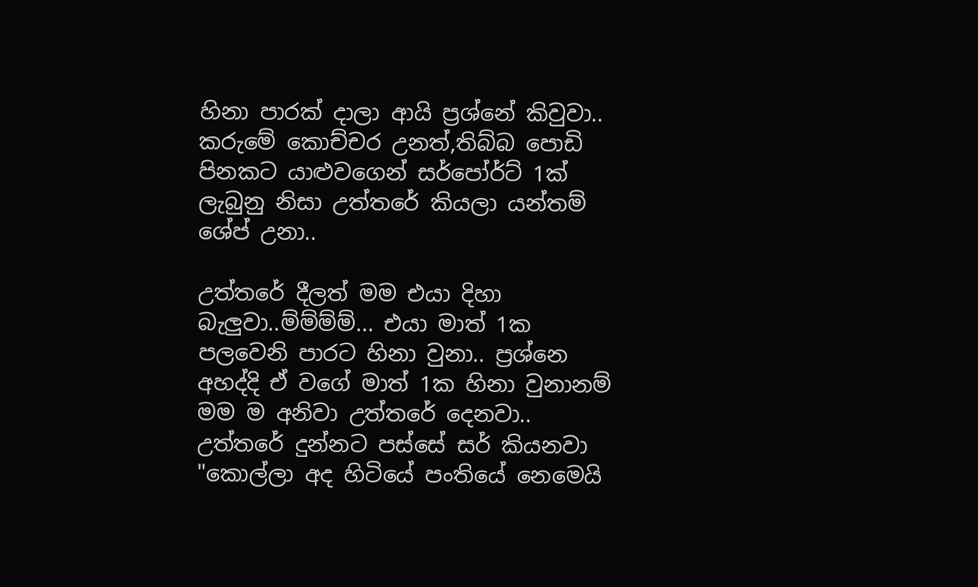හිනා පාරක් දාලා ආයි ප්‍රශ්නේ කිවුවා.. කරුමේ කොච්චර උනත්,තිබ්බ පොඩි පිනකට යාළුවගෙන් සර්පෝර්ට් 1ක් ලැබුනු නිසා උත්තරේ කියලා යන්තම් ශේප් උනා..

උත්තරේ දීලත් මම එයා දිහා බැලුවා..ම්ම්ම්ම්... එයා මාත් 1ක පලවෙනි පාරට හිනා වුනා.. ප්‍රශ්නෙ අහද්දි ඒ වගේ මාත් 1ක හිනා වුනානම් මම ම අනිවා උත්තරේ දෙනවා.. උත්තරේ දුන්නට පස්සේ සර් කියනවා
"කොල්ලා අද හිටියේ පංතියේ නෙමෙයි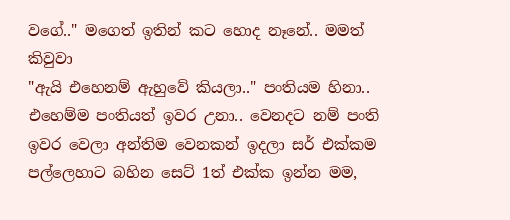වගේ.." මගෙත් ඉතින් කට හොද නෑනේ.. මමත් කිවුවා
"ඇයි එහෙනම් ඇහුවේ කියලා.." පංතියම හිනා.. එහෙම්ම පංතියත් ඉවර උනා.. වෙනදට නම් පංති ඉවර වෙලා අන්තිම වෙනකන් ‍ඉදලා සර් එක්කම පල්ලෙහාට බහින සෙට් 1ත් එක්ක ඉන්න මම,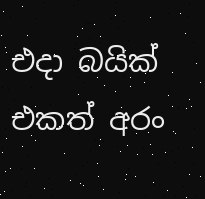එදා බයික් එකත් අරං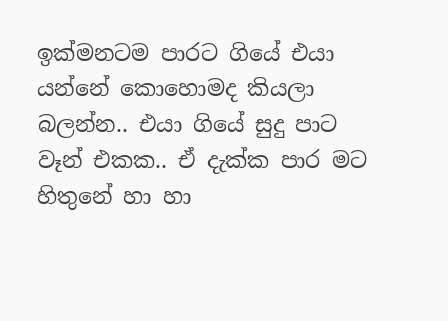ඉක්මනටම පාරට ගියේ එයා යන්නේ කොහොමද කියලා බලන්න.. එයා ගියේ සුදු පාට වෑන් එකක.. ඒ දැක්ක පාර මට හිතුනේ හා හා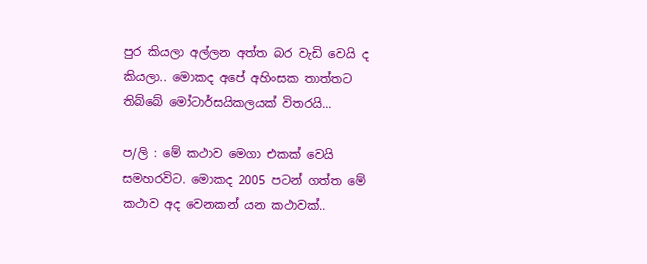පුර කියලා අල්ලන අත්ත බර වැඩි වෙයි ද කියලා.. මොකද අපේ අහිංසක තාත්තට තිබ්බේ මෝටාර්සයිකලයක් විතරයි...

ප/ලි : මේ කථාව මෙගා එකක් වෙයි සමහරවිට. මොකද 2005 පටන් ගත්ත මේ කථාව අද වෙනකන් යන කථාවක්..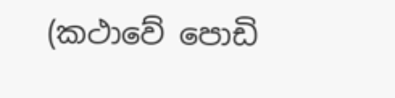(කථාවේ පොඩි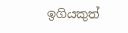ඉගියකුත්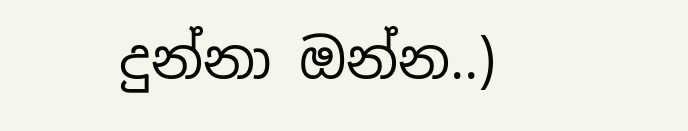දුන්නා ඔන්න..)